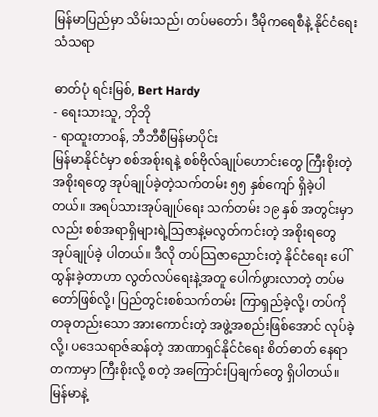မြန်မာပြည်မှာ သိမ်းသည်၊ တပ်မတော်၊ ဒီမိုကရေစီနဲ့ နိုင်ငံရေးသံသရာ

ဓာတ်ပုံ ရင်းမြစ်, Bert Hardy
- ရေးသားသူ, ဘိုဘို
- ရာထူးတာဝန်, ဘီဘီစီမြန်မာပိုင်း
မြန်မာနိုင်ငံမှာ စစ်အစ်ုးရနဲ့ စစ်ဗိုလ်ချုပ်ဟောင်းတွေ ကြီးစိုးတဲ့ အစိုးရတွေ အုပ်ချုပ်ခဲ့တဲ့သက်တမ်း ၅၅ နှစ်ကျော် ရှိခဲ့ပါ တယ်။ အရပ်သားအုပ်ချုပ်ရေး သက်တမ်း ၁၉ နှစ် အတွင်းမှာလည်း စစ်အရာရှိများရဲ့သြဇာနဲ့မလွတ်ကင်းတဲ့ အစိုးရတွေ အုပ်ချုပ်ခဲ့ ပါတယ်။ ဒီလို တပ်သြဇာညောင်းတဲ့ နိုင်ငံရေး ပေါ်ထွန်းခဲ့တာဟာ လွတ်လပ်ရေးနဲ့အတူ ပေါက်ဖွားလာတဲ့ တပ်မတော်ဖြစ်လို့၊ ပြည်တွင်းစစ်သက်တမ်း ကြာရှည်ခဲ့လို့၊ တပ်ကို တခုတည်းသော အားကောင်းတဲ့ အဖွဲ့အစည်းဖြစ်အောင် လုပ်ခဲ့လို့၊ ပဒေသရာဇ်ဆန်တဲ့ အာဏာရှင်နိုင်ငံရေး စိတ်ဓာတ် နေရာတကာမှာ ကြီးစိုးလို့ စတဲ့ အကြောင်းပြချက်တွေ ရှိပါတယ်။
မြန်မာနဲ့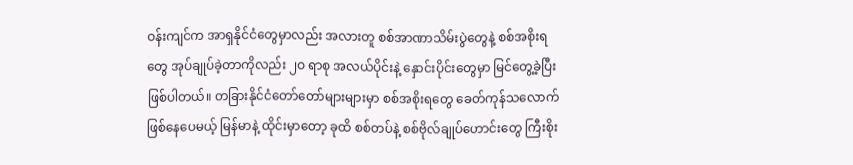ဝန်းကျင်က အာရှနိုင်ငံတွေမှာလည်း အလားတူ စစ်အာဏာသိမ်းပွဲတွေနဲ့ စစ်အစိုးရတွေ အုပ်ချုပ်ခဲ့တာကိုလည်း ၂ဝ ရာစု အလယ်ပိုင်းနဲ့ နှောင်းပိုင်းတွေမှာ မြင်တွေ့ခဲ့ပြီး ဖြစ်ပါတယ်။ တခြားနိုင်ငံတော်တော်များများမှာ စစ်အစိုးရတွေ ခေတ်ကုန်သလောက် ဖြစ်နေပေမယ့် မြန်မာနဲ့ ထိုင်းမှာတော့ ခုထိ စစ်တပ်နဲ့ စစ်ဗိုလ်ချုပ်ဟောင်းတွေ ကြီးစိုး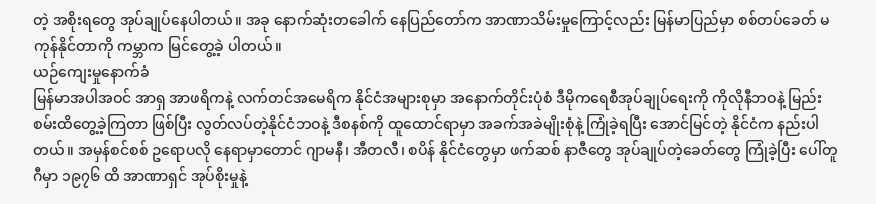တဲ့ အစိုးရတွေ အုပ်ချုပ်နေပါတယ်။ အခု နောက်ဆုံးတခေါက် နေပြည်တော်က အာဏာသိမ်းမှုကြောင့်လည်း မြန်မာပြည်မှာ စစ်တပ်ခေတ် မကုန်နိုင်တာကို ကမ္ဘာက မြင်တွေ့ခဲ့ ပါတယ်။
ယဉ်ကျေးမှုနောက်ခံ
မြန်မာအပါအဝင် အာရှ အာဖရိကနဲ့ လက်တင်အမေရိက နိုင်ငံအများစုမှာ အနောက်တိုင်းပုံစံ ဒီမိုကရေစီအုပ်ချုပ်ရေးကို ကိုလိုနီဘဝနဲ့ မြည်းစမ်းထိတွေ့ခဲ့ကြတာ ဖြစ်ပြီး လွတ်လပ်တဲ့နိုင်ငံဘဝနဲ့ ဒီစနစ်ကို ထူထောင်ရာမှာ အခက်အခဲမျိုးစုံနဲ့ ကြုံခဲ့ရပြီး အောင်မြင်တဲ့ နိုင်ငံက နည်းပါတယ်။ အမှန်စင်စစ် ဥရောပလို နေရာမှာတောင် ဂျာမနီ၊ အီတလီ၊ စပိန် နိုင်ငံတွေမှာ ဖက်ဆစ် နာဇီတွေ အုပ်ချုပ်တဲ့ခေတ်တွေ ကြုံခဲ့ပြီး ပေါ်တူဂီမှာ ၁၉၇၆ ထိ အာဏာရှင် အုပ်စိုးမှုနဲ့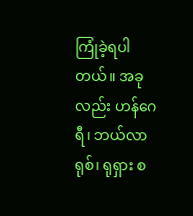ကြုံခဲ့ရပါတယ်။ အခုလည်း ဟန်ဂေရီ၊ ဘယ်လာရုစ်၊ ရုရှား စ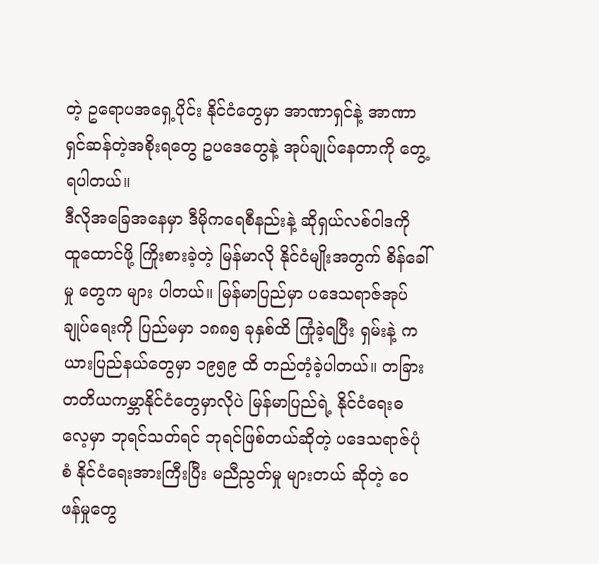တဲ့ ဥရောပအရှေ့ပိုင်း နိုင်ငံတွေမှာ အာဏာရှင်နဲ့ အာဏာရှင်ဆန်တဲ့အစိုးရတွေ ဥပဒေတွေနဲ့ အုပ်ချုပ်နေတာကို တွေ့ရပါတယ်။
ဒီလိုအခြေအနေမှာ ဒီမိုကရေစီနည်းနဲ့ ဆိုရှယ်လစ်ဝါဒကို ထူထောင်ဖို့ ကြိုးစားခဲ့တဲ့ မြန်မာလို နိုင်ငံမျိုးအတွက် စိန်ခေါ်မှု တွေက များ ပါတယ်။ မြန်မာပြည်မှာ ပဒေသရာဇ်အုပ်ချုပ်ရေးကို ပြည်မမှာ ၁၈၈၅ ခုနှစ်ထိ ကြုံခဲ့ရပြီး ရှမ်းနဲ့ ကယားပြည်နယ်တွေမှာ ၁၉၅၉ ထိ တည်တံ့ခဲ့ပါတယ်။ တခြား တတိယကမ္ဘာနိုင်ငံတွေမှာလိုပဲ မြန်မာပြည်ရဲ့ နိုင်ငံရေးဓလေ့မှာ ဘုရင်သတ်ရင် ဘုရင်ဖြစ်တယ်ဆိုတဲ့ ပဒေသရာဇ်ပုံစံ နိုင်ငံရေးအားကြီးပြီး မညီညွတ်မှု များတယ် ဆိုတဲ့ ဝေဖန်မှုတွေ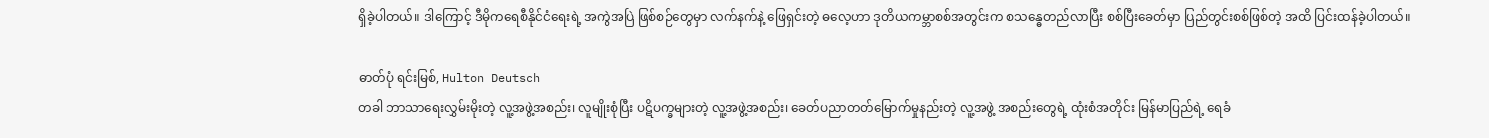ရှိခဲ့ပါတယ်။ ဒါကြောင့် ဒီမိုကရေစီနိုင်ငံရေးရဲ့ အကွဲအပြဲ ဖြစ်စဉ်တွေမှာ လက်နက်နဲ့ ဖြေရှင်းတဲ့ ဓလေ့ဟာ ဒုတိယကမ္ဘာစစ်အတွင်းက စသန္ဓေတည်လာပြီး စစ်ပြီးခေတ်မှာ ပြည်တွင်းစစ်ဖြစ်တဲ့ အထိ ပြင်းထန်ခဲ့ပါတယ်။

ဓာတ်ပုံ ရင်းမြစ်, Hulton Deutsch
တခါ ဘာသာရေးလွှမ်းမိုးတဲ့ လူ့အဖွဲ့အစည်း၊ လူမျိုးစုံပြီး ပဋိပက္ခများတဲ့ လူ့အဖွဲ့အစည်း၊ ခေတ်ပညာတတ်မြောက်မှုနည်းတဲ့ လူ့အဖွဲ့ အစည်းတွေရဲ့ ထုံးစံအတိုင်း မြန်မာပြည်ရဲ့ ရေခံ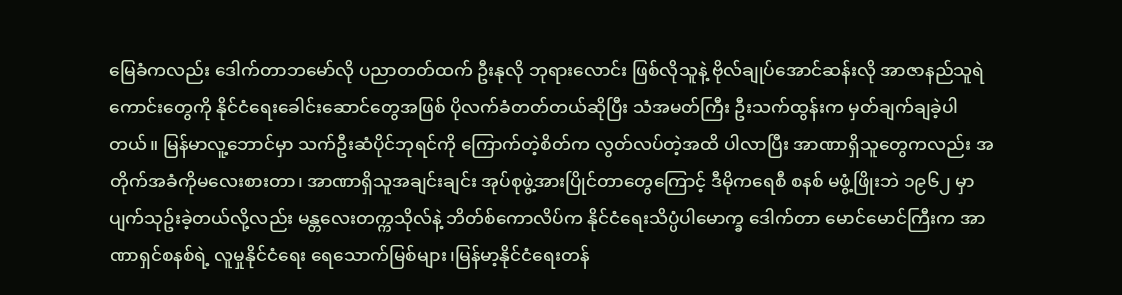မြေခံကလည်း ဒေါက်တာဘမော်လို ပညာတတ်ထက် ဦးနုလို ဘုရားလောင်း ဖြစ်လိုသူနဲ့ ဗိုလ်ချုပ်အောင်ဆန်းလို အာဇာနည်သူရဲကောင်းတွေကို နိုင်ငံရေးခေါင်းဆောင်တွေအဖြစ် ပိုလက်ခံတတ်တယ်ဆိုပြီး သံအမတ်ကြီး ဦးသက်ထွန်းက မှတ်ချက်ချခဲ့ပါတယ်။ မြန်မာလူ့ဘောင်မှာ သက်ဦးဆံပိုင်ဘုရင်ကို ကြောက်တဲ့စိတ်က လွတ်လပ်တဲ့အထိ ပါလာပြီး အာဏာရှိသူတွေကလည်း အတိုက်အခံကိုမလေးစားတာ၊ အာဏာရှိသူအချင်းချင်း အုပ်စုဖွဲ့အားပြိုင်တာတွေကြောင့် ဒီမိုကရေစီ စနစ် မဖွံ့ဖြိုးဘဲ ၁၉၆၂ မှာ ပျက်သုဥ်းခဲ့တယ်လို့လည်း မန္တလေးတက္ကသိုလ်နဲ့ ဘိတ်စ်ကောလိပ်က နိုင်ငံရေးသိပ္ပံပါမောက္ခ ဒေါက်တာ မောင်မောင်ကြီးက အာဏာရှင်စနစ်ရဲ့ လူမှုနိုင်ငံရေး ရေသောက်မြစ်များ၊မြန်မာ့နိုင်ငံရေးတန်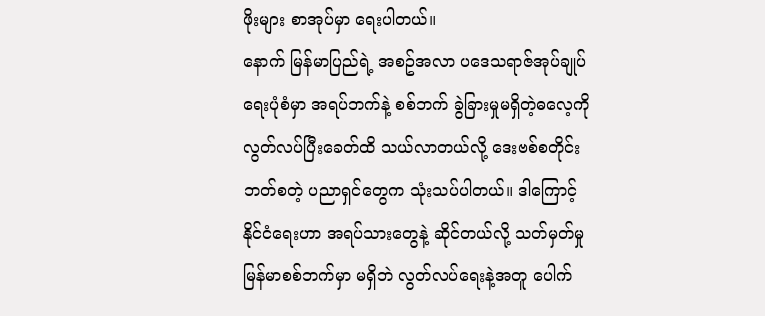ဖိုးများ စာအုပ်မှာ ရေးပါတယ်။
နောက် မြန်မာပြည်ရဲ့ အစဥ်အလာ ပဒေသရာဇ်အုပ်ချုပ်ရေးပုံစံမှာ အရပ်ဘက်နဲ့ စစ်ဘက် ခွဲခြားမှုမရှိတဲ့ဓလေ့ကို လွတ်လပ်ပြီးခေတ်ထိ သယ်လာတယ်လို့ ဒေးဗစ်စတိုင်းဘတ်စတဲ့ ပညာရှင်တွေက သုံးသပ်ပါတယ်။ ဒါကြောင့် နိုင်ငံရေးဟာ အရပ်သားတွေနဲ့ ဆိုင်တယ်လို့ သတ်မှတ်မှု မြန်မာစစ်ဘက်မှာ မရှိဘဲ လွတ်လပ်ရေးနဲ့အတူ ပေါက်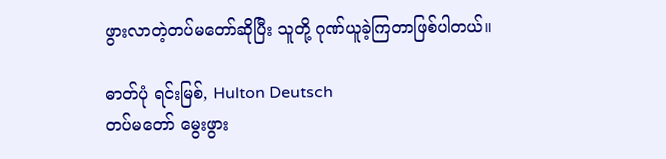ဖွားလာတဲ့တပ်မတော်ဆိုပြီး သူတို့ ဂုဏ်ယူခဲ့ကြတာဖြစ်ပါတယ်။

ဓာတ်ပုံ ရင်းမြစ်, Hulton Deutsch
တပ်မတော် မွေးဖွား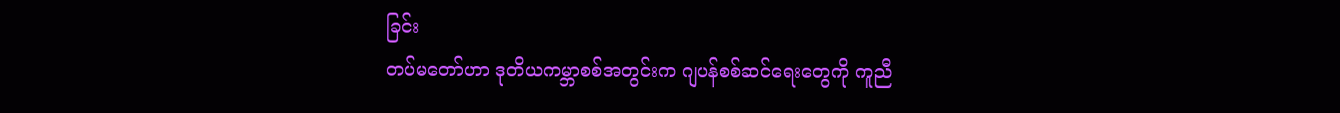ခြင်း
တပ်မတော်ဟာ ဒုတိယကမ္ဘာစစ်အတွင်းက ဂျပန်စစ်ဆင်ရေးတွေကို ကူညီ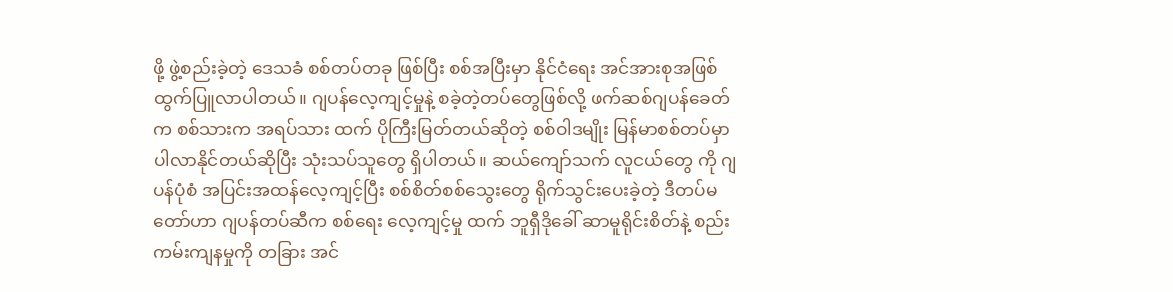ဖို့ ဖွဲ့စည်းခဲ့တဲ့ ဒေသခံ စစ်တပ်တခု ဖြစ်ပြီး စစ်အပြီးမှာ နိုင်ငံရေး အင်အားစုအဖြစ် ထွက်ပြူလာပါတယ်။ ဂျပန်လေ့ကျင့်မှုနဲ့ စခဲ့တဲ့တပ်တွေဖြစ်လို့ ဖက်ဆစ်ဂျပန်ခေတ်က စစ်သားက အရပ်သား ထက် ပိုကြီးမြတ်တယ်ဆိုတဲ့ စစ်ဝါဒမျိုး မြန်မာစစ်တပ်မှာ ပါလာနိုင်တယ်ဆိုပြီး သုံးသပ်သူတွေ ရှိပါတယ်။ ဆယ်ကျော်သက် လူငယ်တွေ ကို ဂျပန်ပုံစံ အပြင်းအထန်လေ့ကျင့်ပြီး စစ်စိတ်စစ်သွေးတွေ ရိုက်သွင်းပေးခဲ့တဲ့ ဒီတပ်မတော်ဟာ ဂျပန်တပ်ဆီက စစ်ရေး လေ့ကျင့်မှု ထက် ဘူရှီဒိုခေါ် ဆာမူရိုင်းစိတ်နဲ့ စည်းကမ်းကျနမှုကို တခြား အင်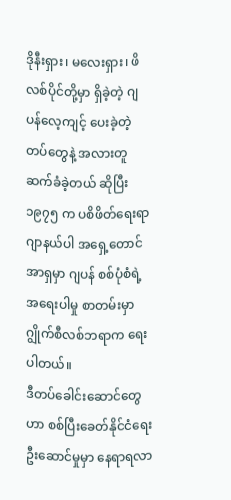ဒိုနီးရှား၊ မလေးရှား၊ ဖိလစ်ပိုင်တို့မှာ ရှိခဲ့တဲ့ ဂျပန်လေ့ကျင့် ပေးခဲ့တဲ့ တပ်တွေနဲ့ အလားတူ ဆက်ခံခဲ့တယ် ဆိုပြီး ၁၉၇၅ က ပစိဖိတ်ရေးရာဂျာနယ်ပါ အရှေ့တောင်အာရှမှာ ဂျပန် စစ်ပုံစံရဲ့ အရေးပါမှု စာတမ်းမှာ ဂျွိုက်စီလစ်ဘရာက ရေးပါတယ်။
ဒီတပ်ခေါင်းဆောင်တွေဟာ စစ်ပြီးခေတ်နိုင်ငံရေးဦးဆောင်မှုမှာ နေရာရလာ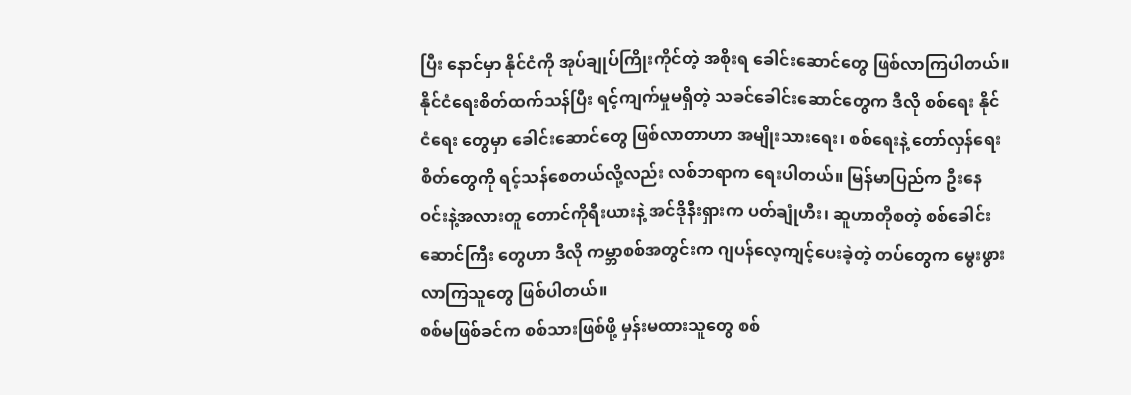ပြီး နောင်မှာ နိုင်ငံကို အုပ်ချုပ်ကြိုးကိုင်တဲ့ အစိုးရ ခေါင်းဆောင်တွေ ဖြစ်လာကြပါတယ်။ နိုင်ငံရေးစိတ်ထက်သန်ပြီး ရင့်ကျက်မှုမရှိတဲ့ သခင်ခေါင်းဆောင်တွေက ဒီလို စစ်ရေး နိုင်ငံရေး တွေမှာ ခေါင်းဆောင်တွေ ဖြစ်လာတာဟာ အမျိုးသားရေး၊ စစ်ရေးနဲ့ တော်လှန်ရေးစိတ်တွေကို ရင့်သန်စေတယ်လို့လည်း လစ်ဘရာက ရေးပါတယ်။ မြန်မာပြည်က ဦးနေဝင်းနဲ့အလားတူ တောင်ကိုရီးယားနဲ့ အင်ဒိုနီးရှားက ပတ်ချုံဟီး၊ ဆူဟာတိုစတဲ့ စစ်ခေါင်းဆောင်ကြီး တွေဟာ ဒီလို ကမ္ဘာစစ်အတွင်းက ဂျပန်လေ့ကျင့်ပေးခဲ့တဲ့ တပ်တွေက မွေးဖွားလာကြသူတွေ ဖြစ်ပါတယ်။
စစ်မဖြစ်ခင်က စစ်သားဖြစ်ဖို့ မှန်းမထားသူတွေ စစ်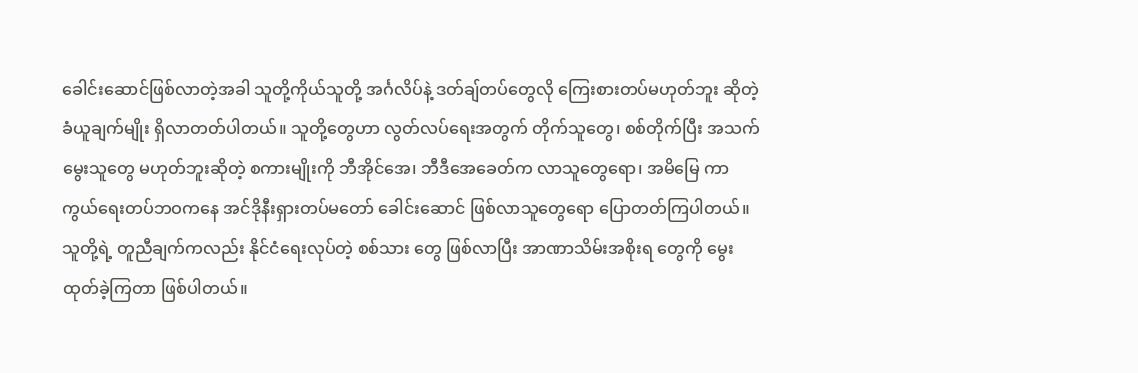ခေါင်းဆောင်ဖြစ်လာတဲ့အခါ သူတို့ကိုယ်သူတို့ အင်္ဂလိပ်နဲ့ ဒတ်ချ်တပ်တွေလို ကြေးစားတပ်မဟုတ်ဘူး ဆိုတဲ့ ခံယူချက်မျိုး ရှိလာတတ်ပါတယ်။ သူတို့တွေဟာ လွတ်လပ်ရေးအတွက် တိုက်သူတွေ၊ စစ်တိုက်ပြီး အသက်မွေးသူတွေ မဟုတ်ဘူးဆိုတဲ့ စကားမျိုးကို ဘီအိုင်အေ၊ ဘီဒီအေခေတ်က လာသူတွေရော၊ အမိမြေ ကာကွယ်ရေးတပ်ဘဝကနေ အင်ဒိုနီးရှားတပ်မတော် ခေါင်းဆောင် ဖြစ်လာသူတွေရော ပြောတတ်ကြပါတယ်။ သူတို့ရဲ့ တူညီချက်ကလည်း နိုင်ငံရေးလုပ်တဲ့ စစ်သား တွေ ဖြစ်လာပြီး အာဏာသိမ်းအစိုးရ တွေကို မွေးထုတ်ခဲ့ကြတာ ဖြစ်ပါတယ်။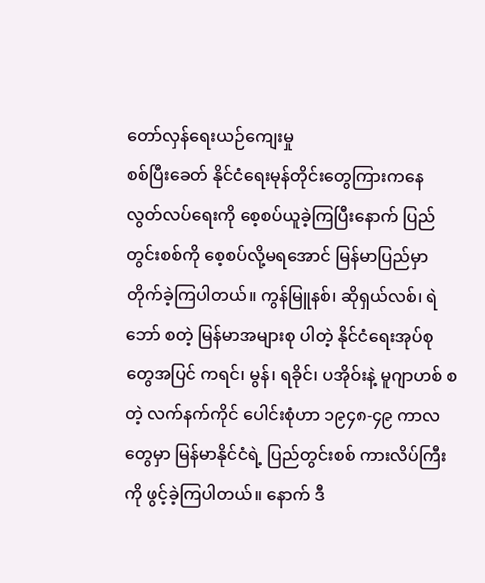တော်လှန်ရေးယဉ်ကျေးမှု
စစ်ပြီးခေတ် နိုင်ငံရေးမုန်တိုင်းတွေကြားကနေ လွတ်လပ်ရေးကို စေ့စပ်ယူခဲ့ကြပြီးနောက် ပြည်တွင်းစစ်ကို စေ့စပ်လို့မရအောင် မြန်မာပြည်မှာ တိုက်ခဲ့ကြပါတယ်။ ကွန်မြူနစ်၊ ဆိုရှယ်လစ်၊ ရဲဘော် စတဲ့ မြန်မာအများစု ပါတဲ့ နိုင်ငံရေးအုပ်စုတွေအပြင် ကရင်၊ မွန်၊ ရခိုင်၊ ပအိုဝ်းနဲ့ မူဂျာဟစ် စတဲ့ လက်နက်ကိုင် ပေါင်းစုံဟာ ၁၉၄၈-၄၉ ကာလတွေမှာ မြန်မာနိုင်ငံရဲ့ ပြည်တွင်းစစ် ကားလိပ်ကြီးကို ဖွင့်ခဲ့ကြပါတယ်။ နောက် ဒီ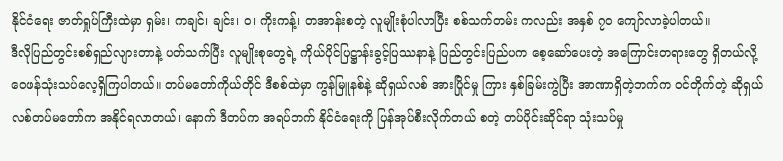နိုင်ငံရေး ဇာတ်ရှုပ်ကြီးထဲမှာ ရှမ်း၊ ကချင်၊ ချင်း၊ ဝ၊ ကိုးကန့်၊ တအာန်းစတဲ့ လူမျိုးစုံပါလာပြီး စစ်သက်တမ်း ကလည်း အနှစ် ၇ဝ ကျော်လာခဲ့ပါတယ်။
ဒီလိုပြည်တွင်းစစ်ရှည်လျားတာနဲ့ ပတ်သက်ပြီး လူမျိုးစုတွေရဲ့ ကိုယ်ပိုင်ပြဋ္ဌာန်းခွင့်ပြဿနာနဲ့ ပြည်တွင်းပြည်ပက စေ့ဆော်ပေးတဲ့ အကြောင်းတရားတွေ ရှိတယ်လို့ ဝေဖန်သုံးသပ်လေ့ရှိကြပါတယ်။ တပ်မတော်ကိုယ်တိုင် ဒီစစ်ထဲမှာ ကွန်မြူနစ်နဲ့ ဆိုရှယ်လစ် အားပြိုင်မှု ကြား နှစ်ခြမ်းကွဲပြီး အာဏာရှိတဲ့ဘက်က ဝင်တိုက်တဲ့ ဆိုရှယ်လစ်တပ်မတော်က အနိုင်ရလာတယ်၊ နောက် ဒီတပ်က အရပ်ဘက် နိုင်ငံရေးကို ပြန်အုပ်စီးလိုက်တယ် စတဲ့ တပ်ပိုင်းဆိုင်ရာ သုံးသပ်မှု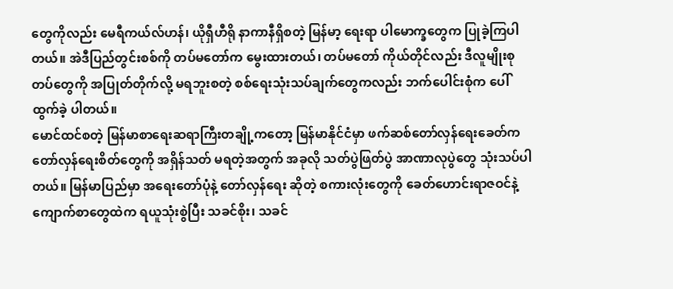တွေကိုလည်း မေရီကယ်လ်ဟန်၊ ယိုရှီဟီရို နာကာနီရှိစတဲ့ မြန်မာ့ ရေးရာ ပါမောက္ခတွေက ပြုခဲ့ကြပါတယ်။ အဲဒီပြည်တွင်းစစ်ကို တပ်မတော်က မွေးထားတယ်၊ တပ်မတော် ကိုယ်တိုင်လည်း ဒီလူမျိုးစုတပ်တွေကို အပြုတ်တိုက်လို့ မရဘူးစတဲ့ စစ်ရေးသုံးသပ်ချက်တွေကလည်း ဘက်ပေါင်းစုံက ပေါ်ထွက်ခဲ့ ပါတယ်။
မောင်ထင်စတဲ့ မြန်မာစာရေးဆရာကြီးတချို့ကတော့ မြန်မာနိုင်ငံမှာ ဖက်ဆစ်တော်လှန်ရေးခေတ်က တော်လှန်ရေးစိတ်တွေကို အရှိန်သတ် မရတဲ့အတွက် အခုလို သတ်ပွဲဖြတ်ပွဲ အာဏာလုပွဲတွေ သုံးသပ်ပါတယ်။ မြန်မာပြည်မှာ အရေးတော်ပုံနဲ့ တော်လှန်ရေး ဆိုတဲ့ စကားလုံးတွေကို ခေတ်ဟောင်းရာဇဝင်နဲ့ ကျောက်စာတွေထဲက ရယူသုံးစွဲပြီး သခင်စိုး၊ သခင်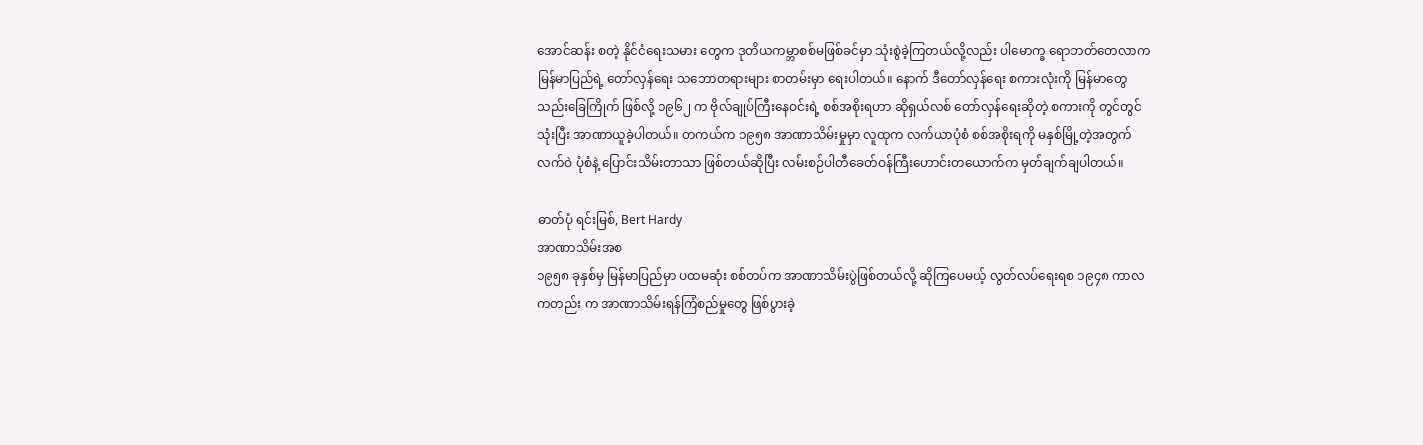အောင်ဆန်း စတဲ့ နိုင်ငံရေးသမား တွေက ဒုတိယကမ္ဘာစစ်မဖြစ်ခင်မှာ သုံးစွဲခဲ့ကြတယ်လို့လည်း ပါမောက္ခ ရောဘတ်တေလာက မြန်မာပြည်ရဲ့ တော်လှန်ရေး သဘောတရားများ စာတမ်းမှာ ရေးပါတယ်။ နောက် ဒီတော်လှန်ရေး စကားလုံးကို မြန်မာတွေ သည်းခြေကြိုက် ဖြစ်လို့ ၁၉၆၂ က ဗိုလ်ချုပ်ကြီးနေဝင်းရဲ့ စစ်အစိုးရဟာ ဆိုရှယ်လစ် တော်လှန်ရေးဆိုတဲ့ စကားကို တွင်တွင်သုံးပြီး အာဏာယူခဲ့ပါတယ်။ တကယ်က ၁၉၅၈ အာဏာသိမ်းမှုမှာ လူထုက လက်ယာပုံစံ စစ်အစိုးရကို မနှစ်မြို့တဲ့အတွက် လက်ဝဲ ပုံစံနဲ့ ပြောင်းသိမ်းတာသာ ဖြစ်တယ်ဆိုပြီး လမ်းစဉ်ပါတီခေတ်ဝန်ကြီးဟောင်းတယောက်က မှတ်ချက်ချပါတယ်။

ဓာတ်ပုံ ရင်းမြစ်, Bert Hardy
အာဏာသိမ်းအစ
၁၉၅၈ ခုနှစ်မှ မြန်မာပြည်မှာ ပထမဆုံး စစ်တပ်က အာဏာသိမ်းပွဲဖြစ်တယ်လို့ ဆိုကြပေမယ့် လွတ်လပ်ရေးရစ ၁၉၄၈ ကာလ ကတည်း က အာဏာသိမ်းရန်ကြံစည်မှုတွေ ဖြစ်ပွားခဲ့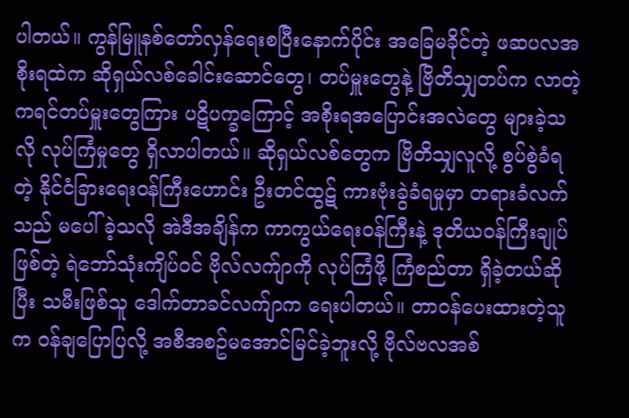ပါတယ်။ ကွန်မြူနစ်တော်လှန်ရေးစပြီးနောက်ပိုင်း အခြေမခိုင်တဲ့ ဖဆပလအစိုးရထဲက ဆိုရှယ်လစ်ခေါင်းဆောင်တွေ၊ တပ်မှူးတွေနဲ့ ဗြိတိသျှတပ်က လာတဲ့ ကရင်တပ်မှူးတွေကြား ပဋိပက္ခကြောင့် အစိုးရအပြောင်းအလဲတွေ များခဲ့သလို လုပ်ကြံမှုတွေ ရှိလာပါတယ်။ ဆိုရှယ်လစ်တွေက ဗြိတိသျှလူလို့ စွပ်စွဲခံရတဲ့ နိုင်ငံခြားရေးဝန်ကြီးဟောင်း ဦးတင်ထွဋ် ကားဗုံးခွဲခံရမှုမှာ တရားခံလက်သည် မပေါ်ခဲ့သလို အဲဒီအချိန်က ကာကွယ်ရေးဝန်ကြီးနဲ့ ဒုတိယဝန်ကြီးချုပ်ဖြစ်တဲ့ ရဲဘော်သုံးကျိပ်ဝင် ဗိုလ်လက်ျာကို လုပ်ကြံဖို့ ကြံစည်တာ ရှိခဲ့တယ်ဆိုပြီး သမီးဖြစ်သူ ဒေါက်တာခင်လက်ျာက ရေးပါတယ်။ တာဝန်ပေးထားတဲ့သူက ဝန်ချပြောပြလို့ အစီအစဥ်မအောင်မြင်ခဲ့ဘူးလို့ ဗိုလ်ဗလအစ်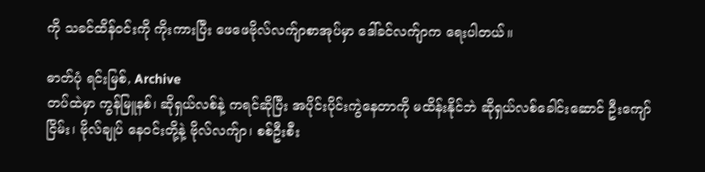ကို သခင်ထိန်ဝင်းကို ကိုးကားပြီး ဖေဖေဗိုလ်လက်ျာစာအုပ်မှာ ဒေါ်ခင်လက်ျာက ရေးပါတယ်။

ဓာတ်ပုံ ရင်းမြစ်, Archive
တပ်ထဲမှာ ကွန်မြူနစ်၊ ဆိုရှယ်လစ်နဲ့ ကရင်ဆိုပြီး အပိုင်းပိုင်းကွဲနေတာကို မထိန်းနိုင်ဘဲ ဆိုရှယ်လစ်ခေါင်းဆောင် ဦးကျော်ငြိမ်း၊ ဗိုလ်ချုပ် နေဝင်းတို့နဲ့ ဗိုလ်လက်ျာ၊ စစ်ဦးစီး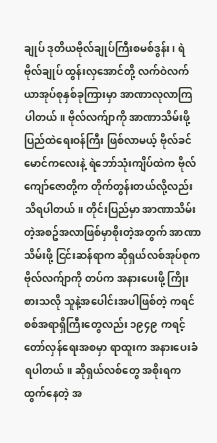ချုပ် ဒုတိယဗိုလ်ချုပ်ကြီးစမစ်ဒွန်း၊ ရဲဗိုလ်ချုပ် ထွန်းလှအောင်တို့ လက်ဝဲလက်ယာအုပ်စုနှစ်ခုကြားမှာ အာဏာလုလာကြပါတယ်။ ဗိုလ်လက်ျာကို အာဏာသိမ်းဖို့ ပြည်ထဲရေးဝန်ကြီး ဖြစ်လာမယ့် ဗိုလ်ခင်မောင်ကလေးနဲ့ ရဲဘော်သုံးကျိပ်ထဲက ဗိုလ်ကျော်ဇောတို့က တိုက်တွန်းတယ်လို့လည်း သိရပါတယ်။ တိုင်းပြည်မှာ အာဏာသိမ်းတဲ့အစဥ်အလာဖြစ်မှာစိုးတဲ့အတွက် အာဏာ သိမ်းဖို့ ငြင်းဆန်ရာက ဆိုရှယ်လစ်အုပ်စုက ဗိုလ်လက်ျာကို တပ်က အနားပေးဖို့ ကြိုးစားသလို သူနဲ့အပေါင်းအပါဖြစ်တဲ့ ကရင် စစ်အရာရှိကြီးတွေလည်း ၁၉၄၉ ကရင့်တော်လှန်ရေးအစမှာ ရာထူးက အနားပေးခံရပါတယ်။ ဆိုရှယ်လစ်တွေ အစိုးရက ထွက်နေတဲ့ အ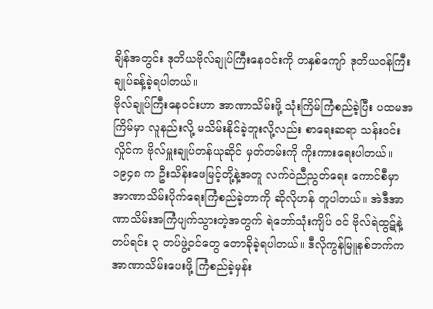ချိန်အတွင်း ဒုတိယဗိုလ်ချုပ်ကြီးနေဝင်းကို တနှစ်ကျော် ဒုတိယဝန်ကြီးချုပ်ခန့်ခဲ့ရပါတယ်။
ဗိုလ်ချုပ်ကြီးနေဝင်းဟာ အာဏာသိမ်းဖို့ သုံးကြိမ်ကြံစည်ခဲ့ပြီး ပထမအကြိမ်မှာ လူနည်းလို့ မသိမ်းနိုင်ခဲ့ဘူးလို့လည်း စာရေးဆရာ သန်းဝင်းလှိုင်က ဗိုလ်မှူးချုပ်တန်ယုဆိုင် မှတ်တမ်းကို ကိုးကားရေးပါတယ်။ ၁၉၄၈ က ဦးသိန်းဖေမြင့်တို့နဲ့အတူ လက်ဝဲညီညွတ်ရေး ကောင်စီမှာ အာဏာသိမ်းပိုက်ရေးကြံစည်ခဲ့တာကို ဆိုလိုဟန် တူပါတယ်။ အဲဒီအာဏာသိမ်းအကြံပျက်သွားတဲ့အတွက် ရဲဘော်သုံးကျိပ် ဝင် ဗိုလ်ရဲထွဋ်နဲ့ တပ်ရင်း ၃ တပ်ဖွဲ့ဝင်တွေ တောခိုခဲ့ရပါတယ်။ ဒီလိုကွန်မြူနစ်ဘက်က အာဏာသိမ်းပေးဖို့ ကြံစည်ခဲ့မှန်း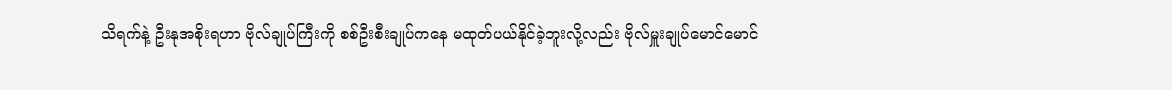သိရက်နဲ့ ဦးနုအစိုးရဟာ ဗိုလ်ချုပ်ကြီးကို စစ်ဦးစီးချုပ်ကနေ မထုတ်ပယ်နိုင်ခဲ့ဘူးလို့လည်း ဗိုလ်မှူးချုပ်မောင်မောင်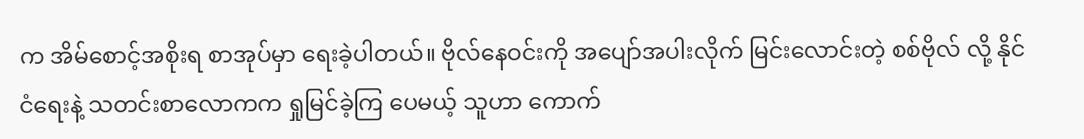က အိမ်စောင့်အစိုးရ စာအုပ်မှာ ရေးခဲ့ပါတယ်။ ဗိုလ်နေဝင်းကို အပျော်အပါးလိုက် မြင်းလောင်းတဲ့ စစ်ဗိုလ် လို့ နိုင်ငံရေးနဲ့ သတင်းစာလောကက ရှုမြင်ခဲ့ကြ ပေမယ့် သူဟာ ကောက်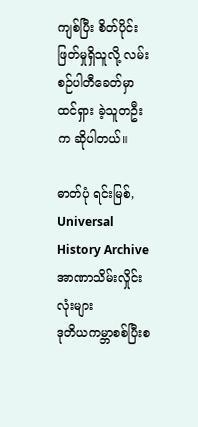ကျစ်ပြီး စိတ်ပိုင်းဖြတ်မှုရှိသူလို့ လမ်းစဉ်ပါတီခေတ်မှာ ထင်ရှား ခဲ့သူတဦးက ဆိုပါတယ်။

ဓာတ်ပုံ ရင်းမြစ်, Universal History Archive
အာဏာသိမ်းလှိုင်းလုံးများ
ဒုတိယကမ္ဘာစစ်ပြီးစ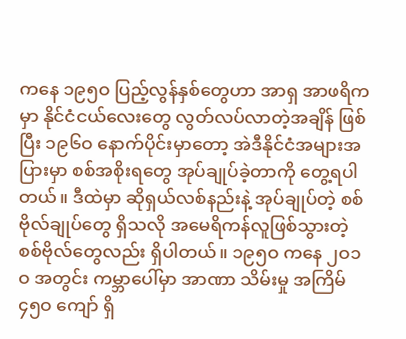ကနေ ၁၉၅ဝ ပြည့်လွန်နှစ်တွေဟာ အာရှ အာဖရိကမှာ နိုင်ငံငယ်လေးတွေ လွတ်လပ်လာတဲ့အချိန် ဖြစ်ပြီး ၁၉၆ဝ နောက်ပိုင်းမှာတော့ အဲဒီနိုင်ငံအများအပြားမှာ စစ်အစိုးရတွေ အုပ်ချုပ်ခဲ့တာကို တွေ့ရပါတယ်။ ဒီထဲမှာ ဆိုရှယ်လစ်နည်းနဲ့ အုပ်ချုပ်တဲ့ စစ်ဗိုလ်ချုပ်တွေ ရှိသလို အမေရိကန်လူဖြစ်သွားတဲ့ စစ်ဗိုလ်တွေလည်း ရှိပါတယ်။ ၁၉၅ဝ ကနေ ၂ဝ၁ဝ အတွင်း ကမ္ဘာပေါ်မှာ အာဏာ သိမ်းမှု အကြိမ် ၄၅ဝ ကျော် ရှိ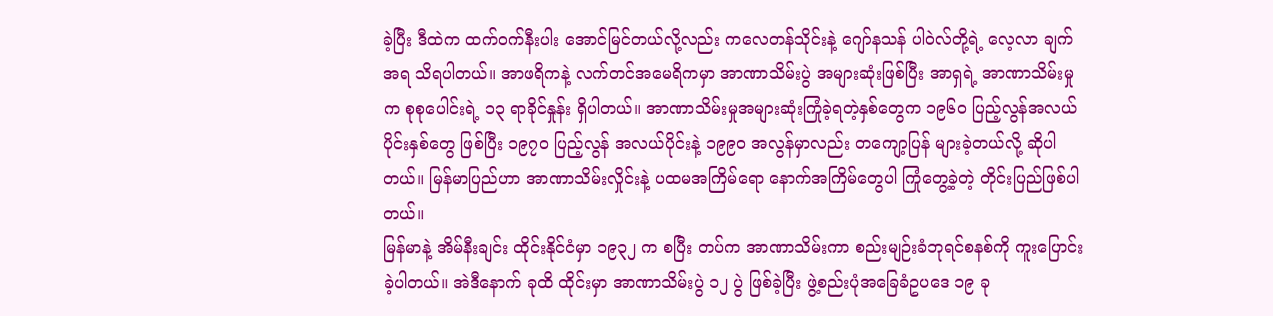ခဲ့ပြီး ဒီထဲက ထက်ဝက်နီးပါး အောင်မြင်တယ်လို့လည်း ကလေတန်သိုင်းနဲ့ ဂျော်နသန် ပါဝဲလ်တို့ရဲ့ လေ့လာ ချက်အရ သိရပါတယ်။ အာဖရိကနဲ့ လက်တင်အမေရိကမှာ အာဏာသိမ်းပွဲ အများဆုံးဖြစ်ပြီး အာရှရဲ့ အာဏာသိမ်းမှုက စုစုပေါင်းရဲ့ ၁၃ ရာခိုင်နှုန်း ရှိပါတယ်။ အာဏာသိမ်းမှုအများဆုံးကြုံခဲ့ရတဲ့နှစ်တွေက ၁၉၆ဝ ပြည့်လွန်အလယ်ပိုင်းနှစ်တွေ ဖြစ်ပြီး ၁၉၇ဝ ပြည့်လွန် အလယ်ပိုင်းနဲ့ ၁၉၉ဝ အလွန်မှာလည်း တကျော့ပြန် များခဲ့တယ်လို့ ဆိုပါတယ်။ မြန်မာပြည်ဟာ အာဏာသိမ်းလှိုင်းနဲ့ ပထမအကြိမ်ရော နောက်အကြိမ်တွေပါ ကြုံတွေ့ခဲ့တဲ့ တိုင်းပြည်ဖြစ်ပါတယ်။
မြန်မာနဲ့ အိမ်နီးချင်း ထိုင်းနိုင်ငံမှာ ၁၉၃၂ က စပြီး တပ်က အာဏာသိမ်းကာ စည်းမျဉ်းခံဘုရင်စနစ်ကို ကူးပြောင်းခဲ့ပါတယ်။ အဲဒီနောက် ခုထိ ထိုင်းမှာ အာဏာသိမ်းပွဲ ၁၂ ပွဲ ဖြစ်ခဲ့ပြီး ဖွဲ့စည်းပုံအခြေခံဥပဒေ ၁၉ ခု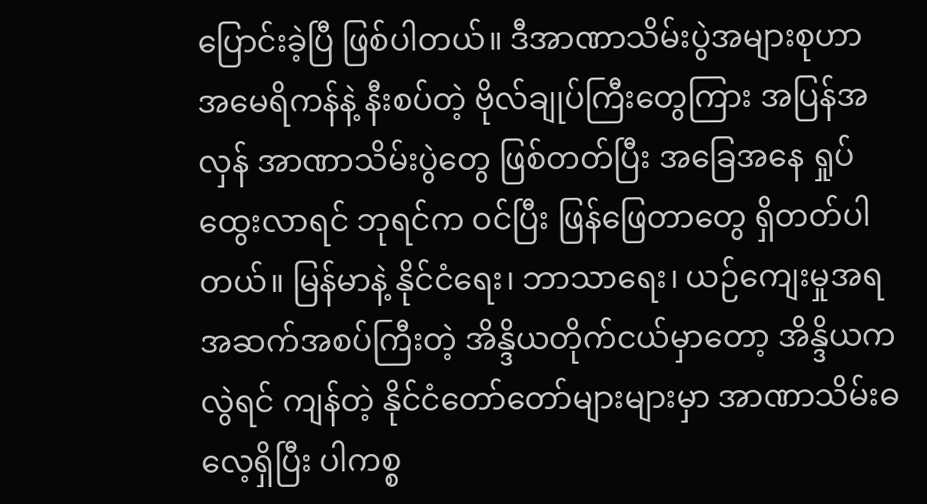ပြောင်းခဲ့ပြီ ဖြစ်ပါတယ်။ ဒီအာဏာသိမ်းပွဲအများစုဟာ အမေရိကန်နဲ့ နီးစပ်တဲ့ ဗိုလ်ချုပ်ကြီးတွေကြား အပြန်အလှန် အာဏာသိမ်းပွဲတွေ ဖြစ်တတ်ပြီး အခြေအနေ ရှုပ်ထွေးလာရင် ဘုရင်က ဝင်ပြီး ဖြန်ဖြေတာတွေ ရှိတတ်ပါတယ်။ မြန်မာနဲ့ နိုင်ငံရေး၊ ဘာသာရေး၊ ယဉ်ကျေးမှုအရ အဆက်အစပ်ကြီးတဲ့ အိန္ဒိယတိုက်ငယ်မှာတော့ အိန္ဒိယက လွဲရင် ကျန်တဲ့ နိုင်ငံတော်တော်များများမှာ အာဏာသိမ်းဓလေ့ရှိပြီး ပါကစ္စ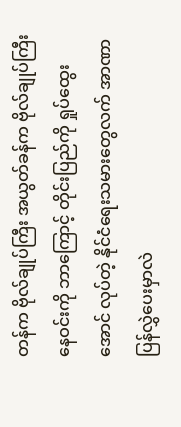တန်က ဗိုလ်ချုပ်ကြီး အယွတ်ခန်က ဗိုလ်ချုပ်ကြီး နေဝင်းကို ဘာကြောင့် တိုင်းပြည်ကို ရှုပ်ထွေးအောင် လုပ်တဲ့ နိုင်ငံရေးသမားတွေလက် အာဏာပြန်လွှဲပေးမှာလဲ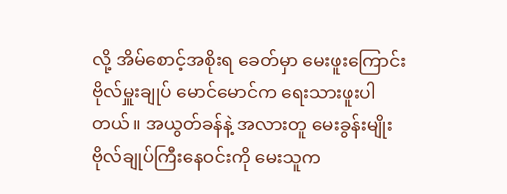လို့ အိမ်စောင့်အစိုးရ ခေတ်မှာ မေးဖူးကြောင်း ဗိုလ်မှူးချုပ် မောင်မောင်က ရေးသားဖူးပါတယ်။ အယွတ်ခန်နဲ့ အလားတူ မေးခွန်းမျိုး ဗိုလ်ချုပ်ကြီးနေဝင်းကို မေးသူက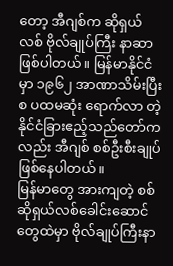တော့ အီဂျစ်က ဆိုရှယ်လစ် ဗိုလ်ချုပ်ကြီး နာဆာ ဖြစ်ပါတယ်။ မြန်မာနိုင်ငံမှာ ၁၉၆၂ အာဏာသိမ်းပြီးစ ပထမဆုံး ရောက်လာ တဲ့ နိုင်ငံခြားဧည့်သည်တော်ကလည်း အီဂျစ် စစ်ဦးစီးချုပ် ဖြစ်နေပါတယ်။
မြန်မာတွေ အားကျတဲ့ စစ်ဆိုရှယ်လစ်ခေါင်းဆောင်တွေထဲမှာ ဗိုလ်ချုပ်ကြီးနာ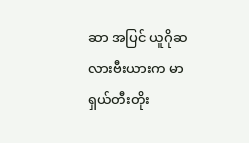ဆာ အပြင် ယူဂိုဆလားဗီးယားက မာရှယ်တီးတိုး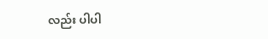လည်း ပါပါ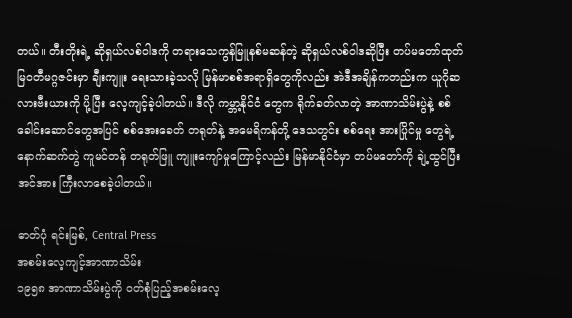တယ်။ တီးတိုးရဲ့ ဆိုရှယ်လစ်ဝါဒကို တရားသေကွန်မြူနစ်မဆန်တဲ့ ဆိုရှယ်လစ်ဝါဒဆိုပြီး တပ်မတော်ထုတ် မြဝတီမဂ္ဂဇင်းမှာ ချီးကျူး ရေးသားခဲ့သလို မြန်မာစစ်အရာရှိတွေကိုလည်း အဲဒီအချိန်ကတည်းက ယူဂိုဆလားဗီးယားကို ပို့ပြီး လေ့ကျင့်ခဲ့ပါတယ်။ ဒီလို ကမ္ဘာ့နိုင်ငံ တွေက ရိုက်ခတ်လာတဲ့ အာဏာသိမ်းပွဲနဲ့ စစ်ခေါင်းဆောင်တွေအပြင် စစ်အေးခေတ် တရုတ်နဲ့ အမေရိကန်တို့ ဒေသတွင်း စစ်ရေး အားပြိုင်မှု တွေရဲ့ နောက်ဆက်တွဲ ကူမင်တန် တရုတ်ဖြူ ကျူးကျော်မှုကြောင့်လည်း မြန်မာနိုင်ငံမှာ တပ်မတော်ကို ချဲ့ထွင်ပြီး အင်အား ကြီးလာစေခဲ့ပါတယ်။

ဓာတ်ပုံ ရင်းမြစ်, Central Press
အစမ်းလေ့ကျင့်အာဏာသိမ်း
၁၉၅၈ အာဏာသိမ်းပွဲကို ဝတ်စုံပြည့်အစမ်းလေ့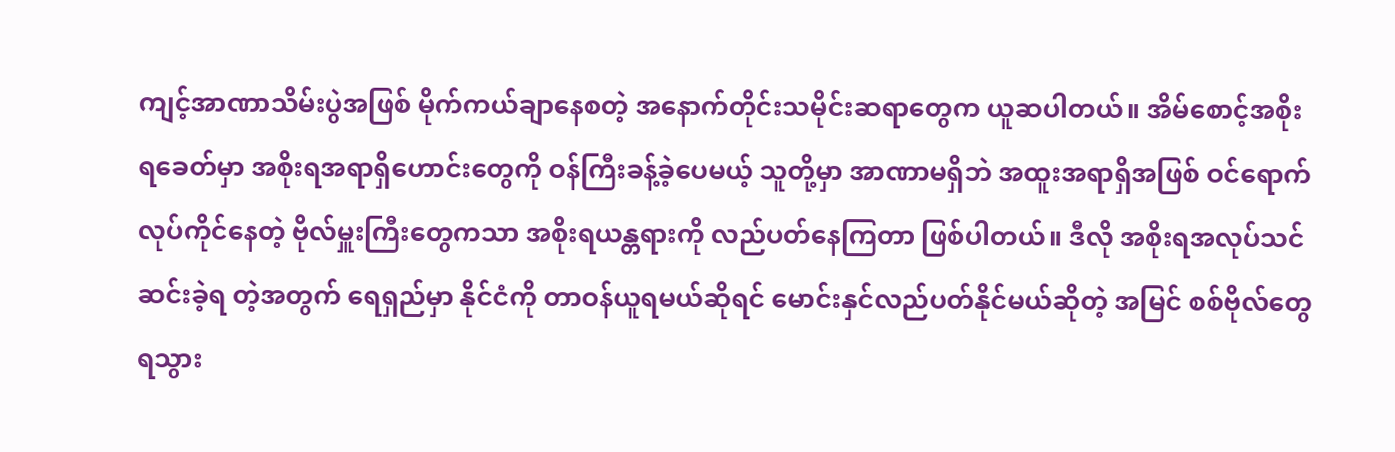ကျင့်အာဏာသိမ်းပွဲအဖြစ် မိုက်ကယ်ချာနေစတဲ့ အနောက်တိုင်းသမိုင်းဆရာတွေက ယူဆပါတယ်။ အိမ်စောင့်အစိုးရခေတ်မှာ အစိုးရအရာရှိဟောင်းတွေကို ဝန်ကြီးခန့်ခဲ့ပေမယ့် သူတို့မှာ အာဏာမရှိဘဲ အထူးအရာရှိအဖြစ် ဝင်ရောက်လုပ်ကိုင်နေတဲ့ ဗိုလ်မှူးကြီးတွေကသာ အစိုးရယန္တရားကို လည်ပတ်နေကြတာ ဖြစ်ပါတယ်။ ဒီလို အစိုးရအလုပ်သင် ဆင်းခဲ့ရ တဲ့အတွက် ရေရှည်မှာ နိုင်ငံကို တာဝန်ယူရမယ်ဆိုရင် မောင်းနှင်လည်ပတ်နိုင်မယ်ဆိုတဲ့ အမြင် စစ်ဗိုလ်တွေ ရသွား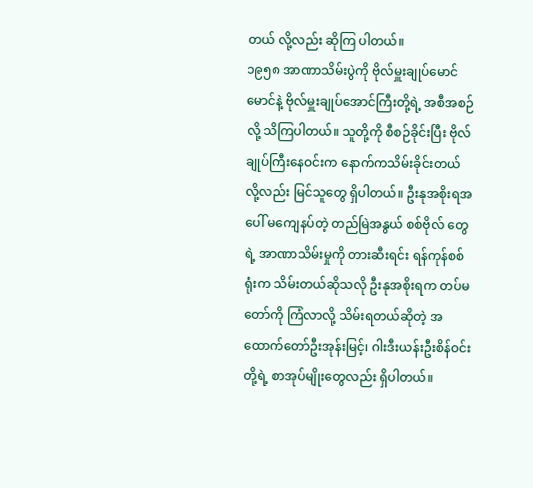တယ် လို့လည်း ဆိုကြ ပါတယ်။
၁၉၅၈ အာဏာသိမ်းပွဲကို ဗိုလ်မှူးချုပ်မောင်မောင်နဲ့ ဗိုလ်မှူးချုပ်အောင်ကြီးတို့ရဲ့ အစီအစဉ်လို့ သိကြပါတယ်။ သူတို့ကို စီစဉ်ခိုင်းပြီး ဗိုလ်ချုပ်ကြီးနေဝင်းက နောက်ကသိမ်းခိုင်းတယ်လို့လည်း မြင်သူတွေ ရှိပါတယ်။ ဦးနုအစိုးရအပေါ် မကျေနပ်တဲ့ တည်မြဲအနွယ် စစ်ဗိုလ် တွေရဲ့ အာဏာသိမ်းမှုကို တားဆီးရင်း ရန်ကုန်စစ်ရုံးက သိမ်းတယ်ဆိုသလို ဦးနုအစိုးရက တပ်မတော်ကို ကြံလာလို့ သိမ်းရတယ်ဆိုတဲ့ အထောက်တော်ဦးအုန်းမြင့်၊ ဂါးဒီးယန်းဦးစိန်ဝင်းတို့ရဲ့ စာအုပ်မျိုးတွေလည်း ရှိပါတယ်။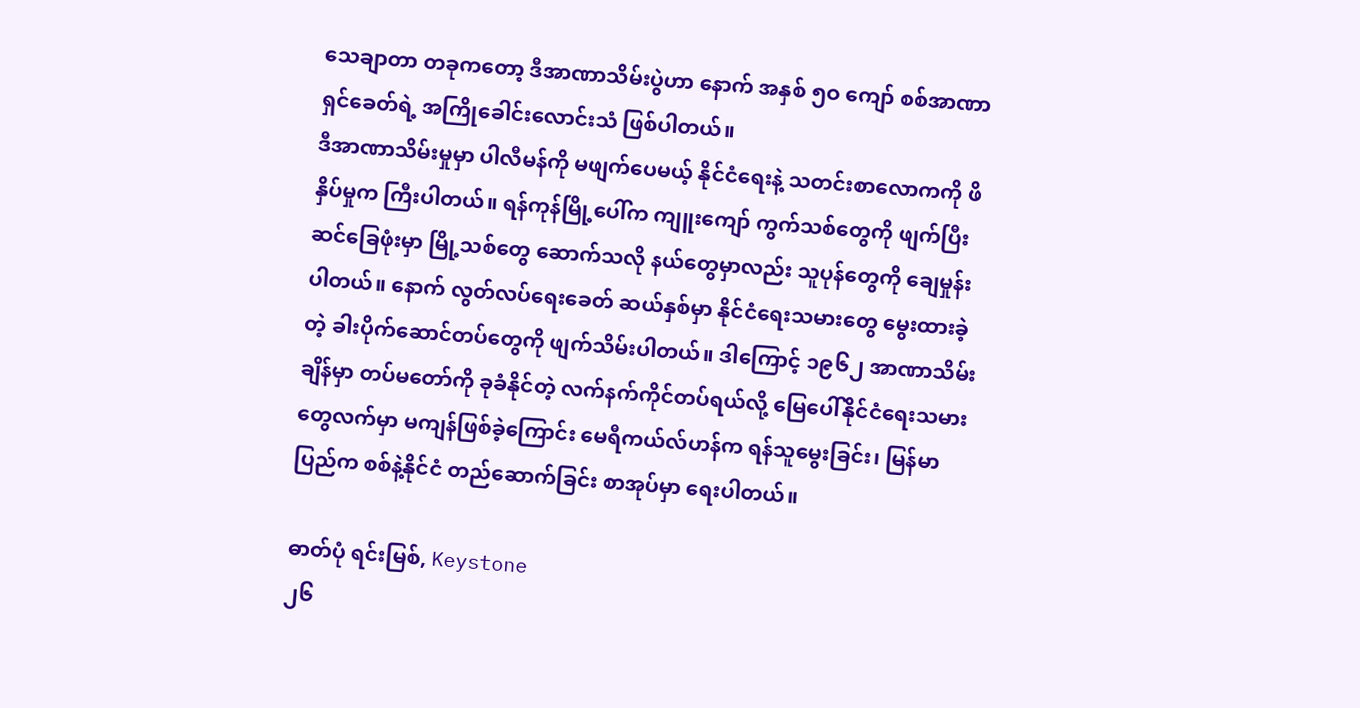သေချာတာ တခုကတော့ ဒီအာဏာသိမ်းပွဲဟာ နောက် အနှစ် ၅ဝ ကျော် စစ်အာဏာရှင်ခေတ်ရဲ့ အကြိုခေါင်းလောင်းသံ ဖြစ်ပါတယ်။
ဒီအာဏာသိမ်းမှုမှာ ပါလီမန်ကို မဖျက်ပေမယ့် နိုင်ငံရေးနဲ့ သတင်းစာလောကကို ဖိနှိပ်မှုက ကြီးပါတယ်။ ရန်ကုန်မြို့ပေါ်က ကျူးကျော် ကွက်သစ်တွေကို ဖျက်ပြီး ဆင်ခြေဖုံးမှာ မြို့သစ်တွေ ဆောက်သလို နယ်တွေမှာလည်း သူပုန်တွေကို ချေမှုန်းပါတယ်။ နောက် လွတ်လပ်ရေးခေတ် ဆယ်နှစ်မှာ နိုင်ငံရေးသမားတွေ မွေးထားခဲ့တဲ့ ခါးပိုက်ဆောင်တပ်တွေကို ဖျက်သိမ်းပါတယ်။ ဒါကြောင့် ၁၉၆၂ အာဏာသိမ်းချိန်မှာ တပ်မတော်ကို ခုခံနိုင်တဲ့ လက်နက်ကိုင်တပ်ရယ်လို့ မြေပေါ်နိုင်ငံရေးသမားတွေလက်မှာ မကျန်ဖြစ်ခဲ့ကြောင်း မေရီကယ်လ်ဟန်က ရန်သူမွေးခြင်း၊ မြန်မာပြည်က စစ်နဲ့နိုင်ငံ တည်ဆောက်ခြင်း စာအုပ်မှာ ရေးပါတယ်။

ဓာတ်ပုံ ရင်းမြစ်, Keystone
၂၆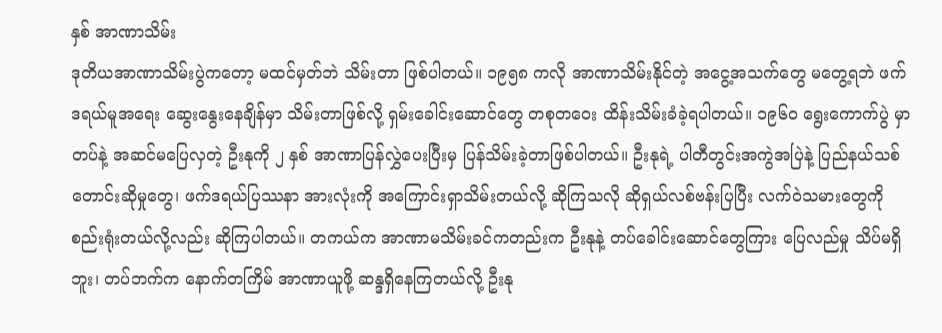နှစ် အာဏာသိမ်း
ဒုတိယအာဏာသိမ်းပွဲကတော့ မထင်မှတ်ဘဲ သိမ်းတာ ဖြစ်ပါတယ်။ ၁၉၅၈ ကလို အာဏာသိမ်းနိုင်တဲ့ အငွေ့အသက်တွေ မတွေ့ရဘဲ ဖက်ဒရယ်မူအရေး ဆွေးနွေးနေချိန်မှာ သိမ်းတာဖြစ်လို့ ရှမ်းခေါင်းဆောင်တွေ တစုတဝေး ထိန်းသိမ်းခံခဲ့ရပါတယ်။ ၁၉၆ဝ ရွေးကောက်ပွဲ မှာ တပ်နဲ့ အဆင်မပြေလှတဲ့ ဦးနုကို ၂ နှစ် အာဏာပြန်လွှဲပေးပြီးမှ ပြန်သိမ်းခဲ့တာဖြစ်ပါတယ်။ ဦးနုရဲ့ ပါတီတွင်းအကွဲအပြဲနဲ့ ပြည်နယ်သစ် တောင်းဆိုမှုတွေ၊ ဖက်ဒရယ်ပြဿနာ အားလုံးကို အကြောင်းရှာသိမ်းတယ်လို့ ဆိုကြသလို ဆိုရှယ်လစ်ဗန်းပြပြီး လက်ဝဲသမားတွေကို စည်းရုံးတယ်လို့လည်း ဆိုကြပါတယ်။ တကယ်က အာဏာမသိမ်းခင်ကတည်းက ဦးနုနဲ့ တပ်ခေါင်းဆောင်တွေကြား ပြေလည်မှု သိပ်မရှိ ဘူး၊ တပ်ဘက်က နောက်တကြိမ် အာဏာယူဖို့ ဆန္ဒရှိနေကြတယ်လို့ ဦးနု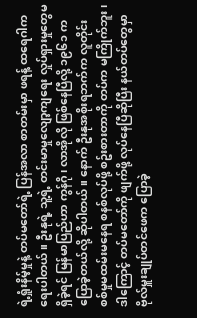ရဲ့ရှုံးနိမ့်မှုနဲ့ တပ်မတော်ရဲ့ ပြန်အလာ စာတမ်းမှာ ဖရန့် ထရေဂါက ရေးပါတယ်။ ဦးနုရဲ့ သူ့ရဲ့ တင်းမာမှုလျော့ကျရေး လှုပ်ရှားမှုတွေမရှိခဲ့ရင် မြန်မာပြည်ဟာ ကွန်ဂို၊ လာအိုလို ဖြစ်နေပြီလို့ ၁၉၆၁ က ပြောခဲ့တယ်လို့ ဆိုပါတယ်။ နောက် ဦးနုအစိုးရဘက်က လူတိုင်း စစ်မှုမထမ်းမနေရ စနစ်လုပ်ဖို့ စဥ်းစားတာကို တပ်က မကြိုက်ဘူး၊ ဒါကြောင့် တပ်မတော်ကို ဖျက်ဖို့ လုပ်နေပြီဆိုပြီး နယ်တပ်တွေမှာ ဗိုလ်မှူးချုပ်တင်ဖေက ပြောခဲ့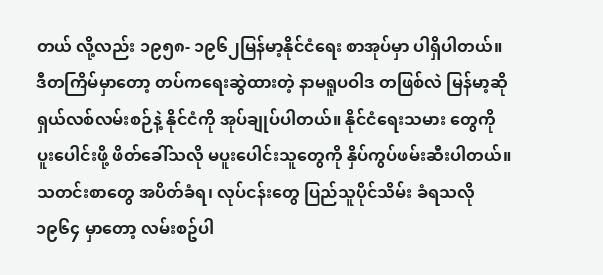တယ် လို့လည်း ၁၉၅၈- ၁၉၆၂မြန်မာ့နိုင်ငံရေး စာအုပ်မှာ ပါရှိပါတယ်။
ဒီတကြိမ်မှာတော့ တပ်ကရေးဆွဲထားတဲ့ နာမရူပဝါဒ တဖြစ်လဲ မြန်မာ့ဆိုရှယ်လစ်လမ်းစဉ်နဲ့ နိုင်ငံကို အုပ်ချုပ်ပါတယ်။ နိုင်ငံရေးသမား တွေကို ပူးပေါင်းဖို့ ဖိတ်ခေါ်သလို မပူးပေါင်းသူတွေကို နှိပ်ကွပ်ဖမ်းဆီးပါတယ်။ သတင်းစာတွေ အပိတ်ခံရ၊ လုပ်ငန်းတွေ ပြည်သူပိုင်သိမ်း ခံရသလို ၁၉၆၄ မှာတော့ လမ်းစဥ်ပါ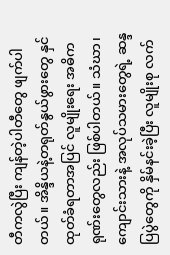တီကလွဲပြီး ကျန်တဲ့ပါတီတွေ ဖျက်ပါတယ်။ အိန္ဒိယနဲ့တရုတ်နွယ်ဖွားတွေ နှင်ထုတ်ခံရတာအပြင် လူမျိုးရေး အဓိကရုဏ်းတွေလည်း ဖြစ်ပါတယ်။ သံဃာ၊ ကျောင်းသားနဲ့ အလုပ်သမားတွေရဲ့ ဆန္ဒပြပွဲတွေကို နှိမ်နင်းခဲ့ပြီး လူမျိုးစု လက်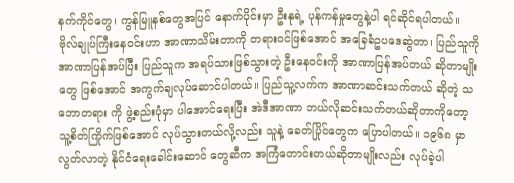နက်ကိုင်တွေ၊ ကွန်မြူနစ်တွေအပြင် နောက်ပိုင်းမှာ ဦးနုရဲ့ ပုန်ကန်မှုတွေနဲ့ပါ ရင်ဆိုင်ရပါတယ်။
ဗိုလ်ချုပ်ကြီးနေဝင်းဟာ အာဏာသိမ်းတာကို တရားဝင်ဖြစ်အောင် အခြေခံဥပဒေဆွဲတာ၊ ပြည်သူကို အာဏာပြန်အပ်ပြီး ပြည်သူက အရပ်သားဖြစ်သွားတဲ့ ဦးနေဝင်းကို အာဏာပြန်အပ်တယ် ဆိုတာမျိုးတွေ ဖြစ်အောင် အကွက်ချလုပ်ဆောင်ပါတယ်။ ပြည်သူ့လက်က အာဏာဆင်းသက်တယ် ဆိုတဲ့ သဘောတရား ကို ဖွဲ့စည်းပုံမှာ ပါအောင်ရေးပြီး အဲဒီအာဏာ ဘယ်လိုဆင်းသက်တယ်ဆိုတာကိုတော့ သူ့စိတ်ကြိုက်ဖြစ်အောင် လုပ်သွားတယ်လို့လည်း သူနဲ့ ခေတ်ပြိုင်တွေက ပြောပါတယ်။ ၁၉၆၈ မှာ လွတ်လာတဲ့ နိုင်ငံရေးခေါင်းဆောင် တွေဆီက အကြံတောင်းတယ်ဆိုတာမျိုးလည်း လုပ်ခဲ့ပါ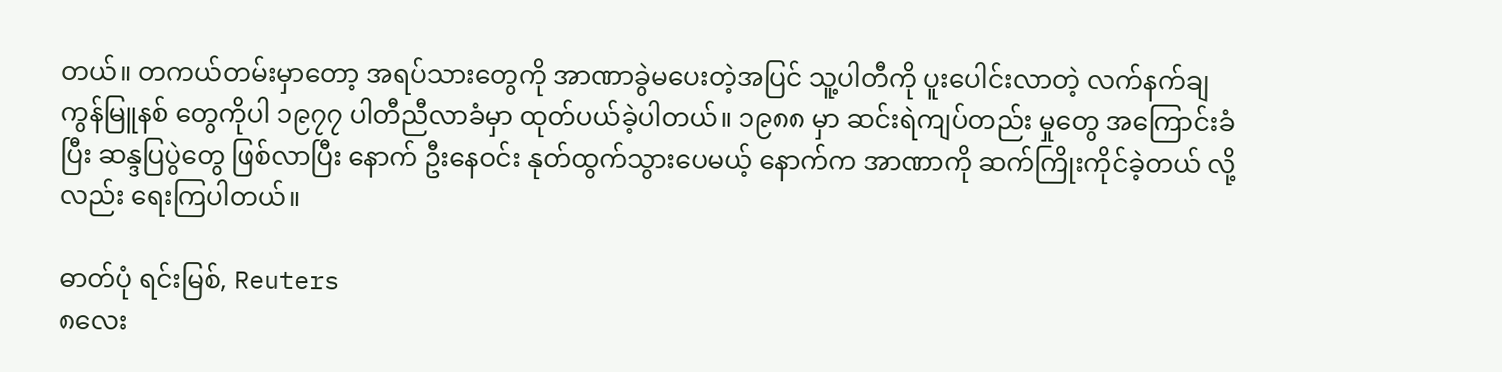တယ်။ တကယ်တမ်းမှာတော့ အရပ်သားတွေကို အာဏာခွဲမပေးတဲ့အပြင် သူ့ပါတီကို ပူးပေါင်းလာတဲ့ လက်နက်ချကွန်မြူနစ် တွေကိုပါ ၁၉၇၇ ပါတီညီလာခံမှာ ထုတ်ပယ်ခဲ့ပါတယ်။ ၁၉၈၈ မှာ ဆင်းရဲကျပ်တည်း မှုတွေ အကြောင်းခံပြီး ဆန္ဒပြပွဲတွေ ဖြစ်လာပြီး နောက် ဦးနေဝင်း နုတ်ထွက်သွားပေမယ့် နောက်က အာဏာကို ဆက်ကြိုးကိုင်ခဲ့တယ် လို့လည်း ရေးကြပါတယ်။

ဓာတ်ပုံ ရင်းမြစ်, Reuters
၈လေး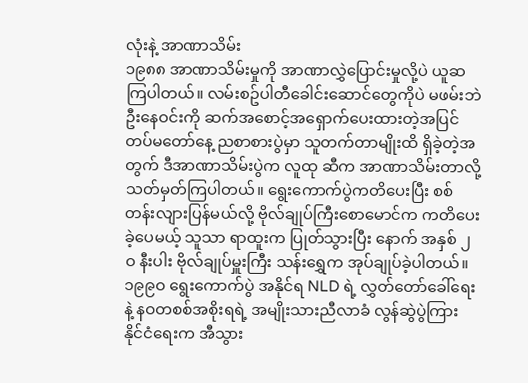လုံးနဲ့ အာဏာသိမ်း
၁၉၈၈ အာဏာသိမ်းမှုကို အာဏာလွှဲပြောင်းမှုလို့ပဲ ယူဆကြပါတယ်။ လမ်းစဥ်ပါတီခေါင်းဆောင်တွေကိုပဲ မဖမ်းဘဲ ဦးနေဝင်းကို ဆက်အစောင့်အရှောက်ပေးထားတဲ့အပြင် တပ်မတော်နေ့ ညစာစားပွဲမှာ သူတက်တာမျိုးထိ ရှိခဲ့တဲ့အတွက် ဒီအာဏာသိမ်းပွဲက လူထု ဆီက အာဏာသိမ်းတာလို့ သတ်မှတ်ကြပါတယ်။ ရွေးကောက်ပွဲကတိပေးပြီး စစ်တန်းလျားပြန်မယ်လို့ ဗိုလ်ချုပ်ကြီးစောမောင်က ကတိပေးခဲ့ပေမယ့် သူသာ ရာထူးက ပြုတ်သွားပြီး နောက် အနှစ် ၂ဝ နီးပါး ဗိုလ်ချုပ်မှူးကြီး သန်းရွှေက အုပ်ချုပ်ခဲ့ပါတယ်။ ၁၉၉ဝ ရွေးကောက်ပွဲ အနိုင်ရ NLD ရဲ့ လွှတ်တော်ခေါ်ရေးနဲ့ နဝတစစ်အစိုးရရဲ့ အမျိုးသားညီလာခံ လွန်ဆွဲပွဲကြား နိုင်ငံရေးက အီသွား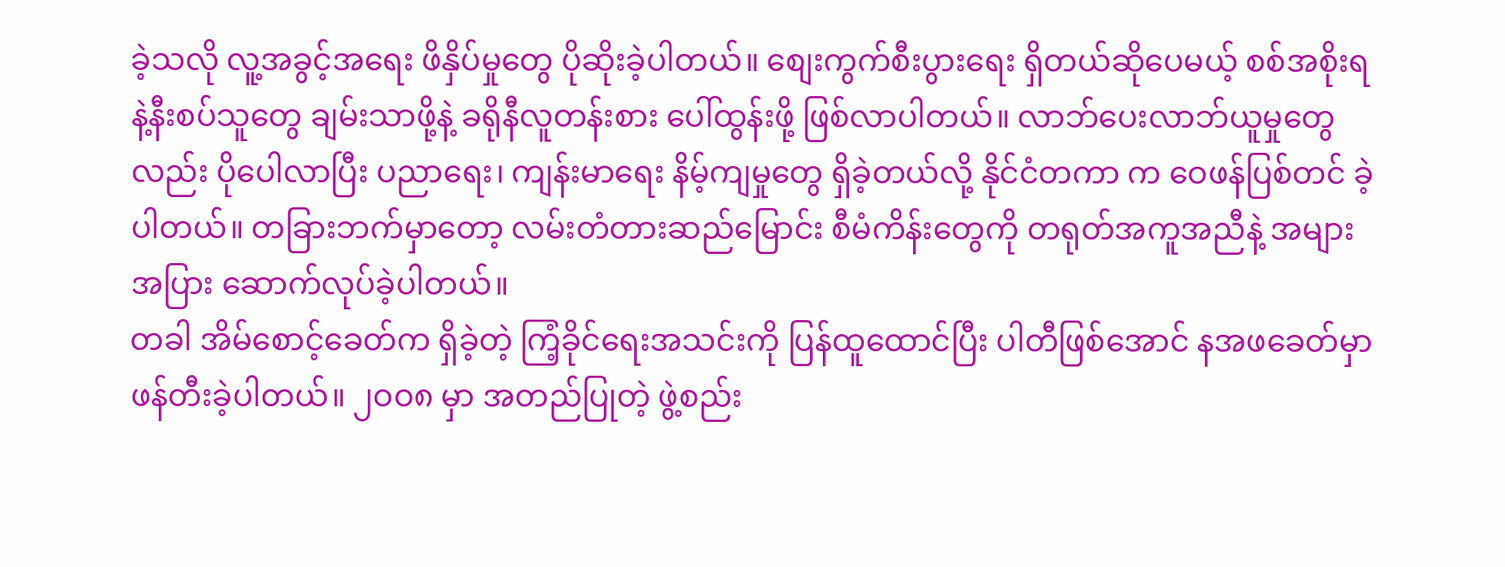ခဲ့သလို လူ့အခွင့်အရေး ဖိနှိပ်မှုတွေ ပိုဆိုးခဲ့ပါတယ်။ စျေးကွက်စီးပွားရေး ရှိတယ်ဆိုပေမယ့် စစ်အစိုးရနဲ့နီးစပ်သူတွေ ချမ်းသာဖို့နဲ့ ခရိုနီလူတန်းစား ပေါ်ထွန်းဖို့ ဖြစ်လာပါတယ်။ လာဘ်ပေးလာဘ်ယူမှုတွေလည်း ပိုပေါလာပြီး ပညာရေး၊ ကျန်းမာရေး နိမ့်ကျမှုတွေ ရှိခဲ့တယ်လို့ နိုင်ငံတကာ က ဝေဖန်ပြစ်တင် ခဲ့ပါတယ်။ တခြားဘက်မှာတော့ လမ်းတံတားဆည်မြောင်း စီမံကိန်းတွေကို တရုတ်အကူအညီနဲ့ အများအပြား ဆောက်လုပ်ခဲ့ပါတယ်။
တခါ အိမ်စောင့်ခေတ်က ရှိခဲ့တဲ့ ကြံ့ခိုင်ရေးအသင်းကို ပြန်ထူထောင်ပြီး ပါတီဖြစ်အောင် နအဖခေတ်မှာ ဖန်တီးခဲ့ပါတယ်။ ၂ဝဝ၈ မှာ အတည်ပြုတဲ့ ဖွဲ့စည်း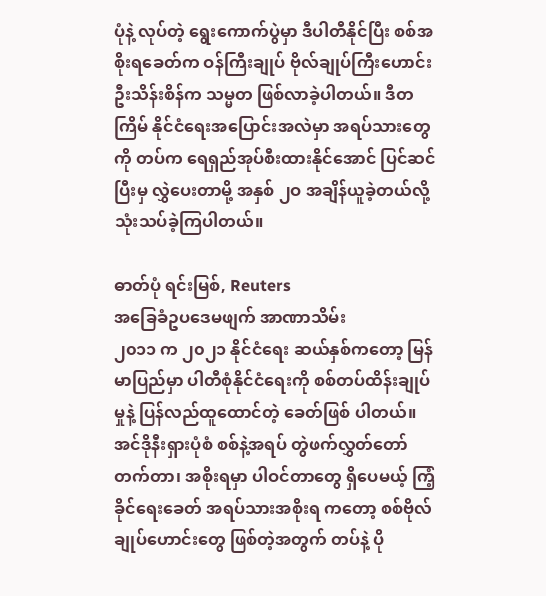ပုံနဲ့ လုပ်တဲ့ ရွေးကောက်ပွဲမှာ ဒီပါတီနိုင်ပြီး စစ်အစိုးရခေတ်က ဝန်ကြီးချုပ် ဗိုလ်ချုပ်ကြီးဟောင်း ဦးသိန်းစိန်က သမ္မတ ဖြစ်လာခဲ့ပါတယ်။ ဒီတကြိမ် နိုင်ငံရေးအပြောင်းအလဲမှာ အရပ်သားတွေကို တပ်က ရေရှည်အုပ်စီးထားနိုင်အောင် ပြင်ဆင်ပြီးမှ လွှဲပေးတာမို့ အနှစ် ၂ဝ အချိန်ယူခဲ့တယ်လို့ သုံးသပ်ခဲ့ကြပါတယ်။

ဓာတ်ပုံ ရင်းမြစ်, Reuters
အခြေခံဥပဒေမဖျက် အာဏာသိမ်း
၂၀၁၁ က ၂၀၂၁ နိုင်ငံရေး ဆယ်နှစ်ကတော့ မြန်မာပြည်မှာ ပါတီစုံနိုင်ငံရေးကို စစ်တပ်ထိန်းချုပ်မှုနဲ့ ပြန်လည်ထူထောင်တဲ့ ခေတ်ဖြစ် ပါတယ်။ အင်ဒိုနီးရှားပုံစံ စစ်နဲ့အရပ် တွဲဖက်လွှတ်တော်တက်တာ၊ အစိုးရမှာ ပါဝင်တာတွေ ရှိပေမယ့် ကြံ့ခိုင်ရေးခေတ် အရပ်သားအစိုးရ ကတော့ စစ်ဗိုလ်ချုပ်ဟောင်းတွေ ဖြစ်တဲ့အတွက် တပ်နဲ့ ပို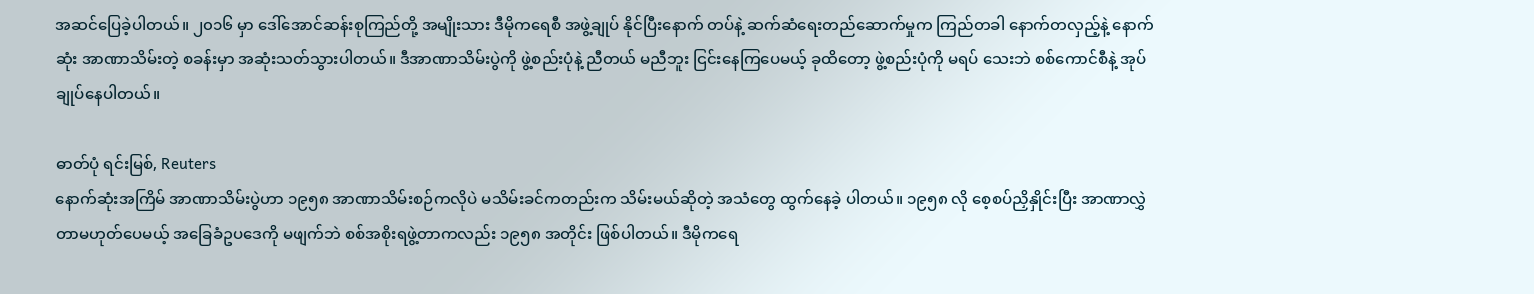အဆင်ပြေခဲ့ပါတယ်။ ၂၀၁၆ မှာ ဒေါ်အောင်ဆန်းစုကြည်တို့ အမျိုးသား ဒီမိုကရေစီ အဖွဲ့ချုပ် နိုင်ပြီးနောက် တပ်နဲ့ ဆက်ဆံရေးတည်ဆောက်မှုက ကြည်တခါ နောက်တလှည့်နဲ့ နောက်ဆုံး အာဏာသိမ်းတဲ့ စခန်းမှာ အဆုံးသတ်သွားပါတယ်။ ဒီအာဏာသိမ်းပွဲကို ဖွဲ့စည်းပုံနဲ့ ညီတယ် မညီဘူး ငြင်းနေကြပေမယ့် ခုထိတော့ ဖွဲ့စည်းပုံကို မရပ် သေးဘဲ စစ်ကောင်စီနဲ့ အုပ်ချုပ်နေပါတယ်။

ဓာတ်ပုံ ရင်းမြစ်, Reuters
နောက်ဆုံးအကြိမ် အာဏာသိမ်းပွဲဟာ ၁၉၅၈ အာဏာသိမ်းစဉ်ကလိုပဲ မသိမ်းခင်ကတည်းက သိမ်းမယ်ဆိုတဲ့ အသံတွေ ထွက်နေခဲ့ ပါတယ်။ ၁၉၅၈ လို စေ့စပ်ညှိနှိုင်းပြီး အာဏာလွှဲတာမဟုတ်ပေမယ့် အခြေခံဥပဒေကို မဖျက်ဘဲ စစ်အစိုးရဖွဲ့တာကလည်း ၁၉၅၈ အတိုင်း ဖြစ်ပါတယ်။ ဒီမိုကရေ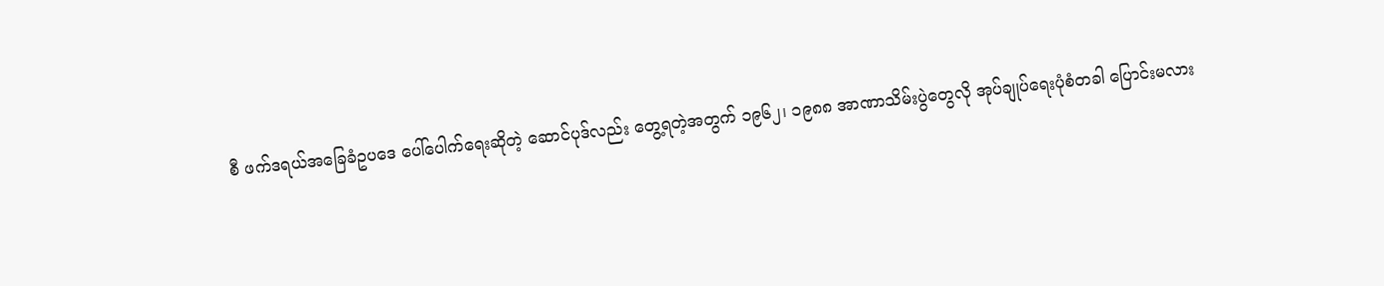စီ ဖက်ဒရယ်အခြေခံဥပဒေ ပေါ်ပေါက်ရေးဆိုတဲ့ ဆောင်ပုဒ်လည်း တွေ့ရတဲ့အတွက် ၁၉၆၂၊ ၁၉၈၈ အာဏာသိမ်းပွဲတွေလို အုပ်ချုပ်ရေးပုံစံတခါ ပြောင်းမလား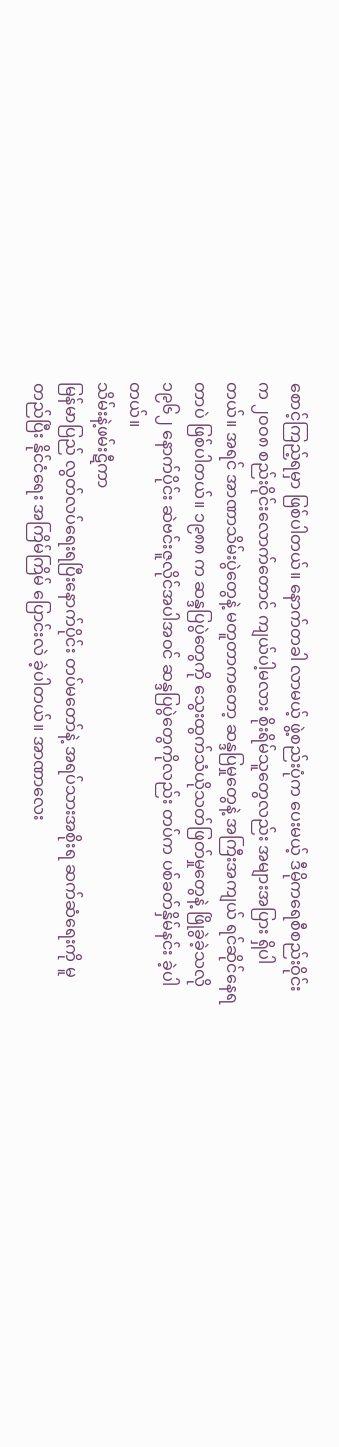စောင့်ကြည့်ရမှာ ဖြစ်ပါတယ်။ နောက်တခါ လာမယ့် ဖွဲ့စည်းပုံက ပေးမယ့် ဒီမိုကရေစီစည်းဝိုင်းက ၂ဝဝ၈ စည်းဝိုင်းလောက်တောင် ကျယ်ပါ့မလား စိုးရိမ်သူတွေလည်း အများအပြား ရှိပါတယ်။ အရင် အာဏာသိမ်းပွဲတွေနဲ့ မတူတာကတော့ ဆန္ဒပြမှုတွေနဲ့ အကြီးအကျယ် ရင်ဆိုင်နေရတာပဲ ဖြစ်ပါတယ်။ ၁၉၈၈ က ဆန္ဒပြပွဲတွေကို သွေးထွက်သံယိုသတ်ဖြတ်မှုတွေနဲ့ ဖြိုခွဲခဲ့သလို ၁၉၆၂ နောက်ပိုင်း ဆဲဗင်းဇူလိုင်အပါအဝင် ဆန္ဒပြပွဲတွေကိုလည်း တပ်က ပစ်ခတ်နှိမ်နင်း ခဲ့ပါတယ်။
သိမ်းနဲ့ဖမ်းဋီကာ
မြန်မာပြည် လွတ်လပ်ရေးရပြီးနောက်ပိုင်း တပ်မတော်နဲ့ အရပ်သားအစိုးရ ဆက်ဆံရေးကို မူတည်ပြီး နိုင်ငံရေး အကြိမ်ကြိမ် ပြောင်းလဲ ခဲ့ပါတယ်။ အာဏာလေး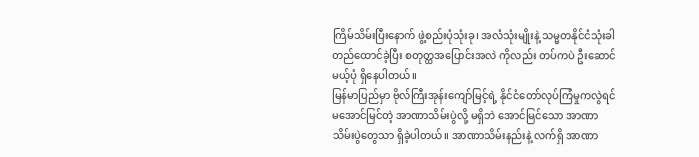ကြိမ်သိမ်းပြီးနောက် ဖွဲ့စည်းပုံသုံးခု၊ အလံသုံးမျိုးနဲ့ သမ္မတနိုင်ငံသုံးခါ တည်ထောင်ခဲ့ပြီး စတုတ္ထအပြောင်းအလဲ ကိုလည်း တပ်ကပဲ ဦးဆောင်မယ့်ပုံ ရှိနေပါတယ်။
မြန်မာပြည်မှာ ဗိုလ်ကြီးအုန်းကျော်မြင့်ရဲ့ နိုင်ငံတော်လုပ်ကြံမှုကလွဲရင် မအောင်မြင်တဲ့ အာဏာသိမ်းပွဲလို့ မရှိဘဲ အောင်မြင်သော အာဏာ သိမ်းပွဲတွေသာ ရှိခဲ့ပါတယ်။ အာဏာသိမ်းနည်းနဲ့ လက်ရှိ အာဏာ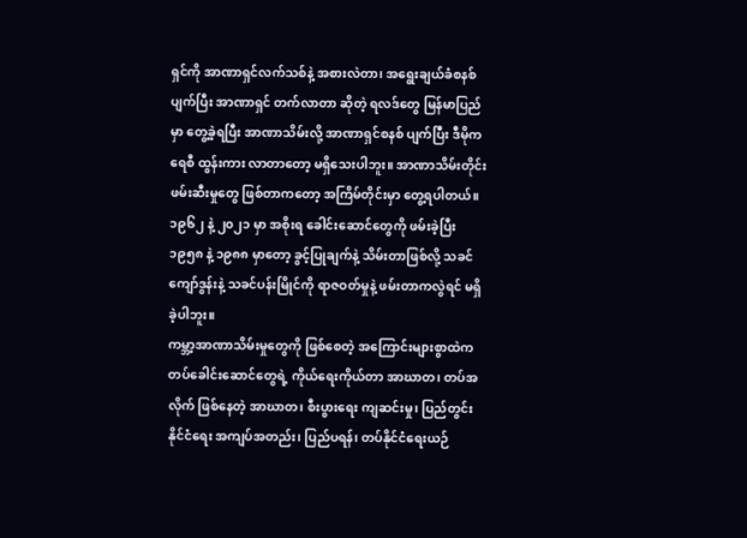ရှင်ကို အာဏာရှင်လက်သစ်နဲ့ အစားလဲတာ၊ အရွေးချယ်ခံစနစ် ပျက်ပြီး အာဏာရှင် တက်လာတာ ဆိုတဲ့ ရလဒ်တွေ မြန်မာပြည်မှာ တွေ့ခဲ့ရပြီး အာဏာသိမ်းလို့ အာဏာရှင်စနစ် ပျက်ပြီး ဒီမိုကရေစီ ထွန်းကား လာတာတော့ မရှိသေးပါဘူး။ အာဏာသိမ်းတိုင်း ဖမ်းဆီးမှုတွေ ဖြစ်တာကတော့ အကြိမ်တိုင်းမှာ တွေ့ရပါတယ်။ ၁၉၆၂ နဲ့ ၂၀၂၁ မှာ အစိုးရ ခေါင်းဆောင်တွေကို ဖမ်းခဲ့ပြီး ၁၉၅၈ နဲ့ ၁၉၈၈ မှာတော့ ခွင့်ပြုချက်နဲ့ သိမ်းတာဖြစ်လို့ သခင်ကျော်ဒွန်းနဲ့ သခင်ပန်းမြိုင်ကို ရာဇဝတ်မှုနဲ့ ဖမ်းတာကလွဲရင် မရှိခဲ့ပါဘူး။
ကမ္ဘာ့အာဏာသိမ်းမှုတွေကို ဖြစ်စေတဲ့ အကြောင်းများစွာထဲက တပ်ခေါင်းဆောင်တွေရဲ့ ကိုယ်ရေးကိုယ်တာ အာဃာတ၊ တပ်အလိုက် ဖြစ်နေတဲ့ အာဃာတ၊ စီးပွားရေး ကျဆင်းမှု၊ ပြည်တွင်းနိုင်ငံရေး အကျပ်အတည်း၊ ပြည်ပရန်၊ တပ်နိုင်ငံရေးယဉ်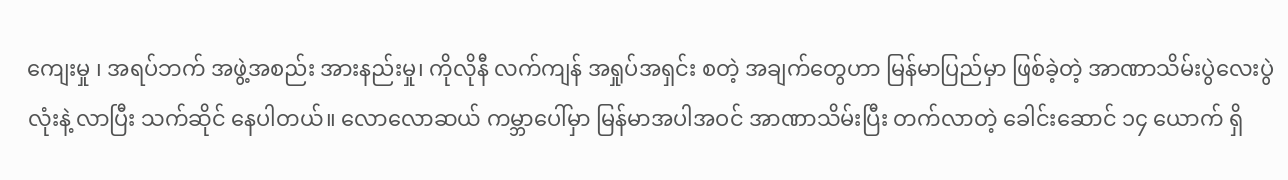ကျေးမှု ၊ အရပ်ဘက် အဖွဲ့အစည်း အားနည်းမှု၊ ကိုလိုနီ လက်ကျန် အရှုပ်အရှင်း စတဲ့ အချက်တွေဟာ မြန်မာပြည်မှာ ဖြစ်ခဲ့တဲ့ အာဏာသိမ်းပွဲလေးပွဲလုံးနဲ့ လာပြီး သက်ဆိုင် နေပါတယ်။ လောလောဆယ် ကမ္ဘာပေါ်မှာ မြန်မာအပါအဝင် အာဏာသိမ်းပြီး တက်လာတဲ့ ခေါင်းဆောင် ၁၄ ယောက် ရှိ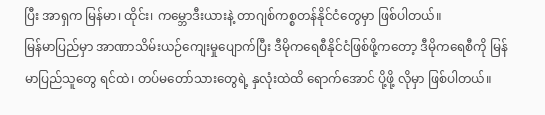ပြီး အာရှက မြန်မာ၊ ထိုင်း၊ ကမ္ဘောဒီးယားနဲ့ တာဂျစ်ကစ္စတန်နိုင်ငံတွေမှာ ဖြစ်ပါတယ်။
မြန်မာပြည်မှာ အာဏာသိမ်းယဉ်ကျေးမှုပျောက်ပြီး ဒီမိုကရေစီနိုင်ငံဖြစ်ဖို့ကတော့ ဒီမိုကရေစီကို မြန်မာပြည်သူတွေ ရင်ထဲ၊ တပ်မတော်သားတွေရဲ့ နှလုံးထဲထိ ရောက်အောင် ပို့ဖို့ လိုမှာ ဖြစ်ပါတယ်။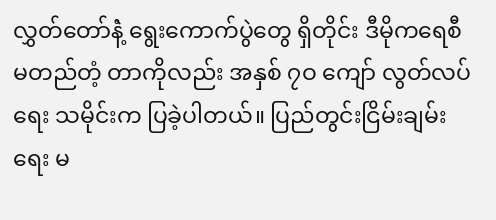လွှတ်တော်နဲံ့ ရွေးကောက်ပွဲတွေ ရှိတိုင်း ဒီမိုကရေစီ မတည်တံ့ တာကိုလည်း အနှစ် ၇ဝ ကျော် လွတ်လပ်ရေး သမိုင်းက ပြခဲ့ပါတယ်။ ပြည်တွင်းငြိမ်းချမ်းရေး မ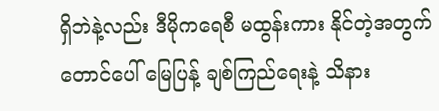ရှိဘဲနဲ့လည်း ဒီမိုကရေစီ မထွန်းကား နိုင်တဲ့အတွက် တောင်ပေါ် မြေပြန့် ချစ်ကြည်ရေးနဲ့ သိနား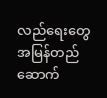လည်ရေးတွေ အမြန်တည်ဆောက်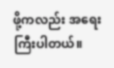ဖို့ကလည်း အရေးကြီးပါတယ်။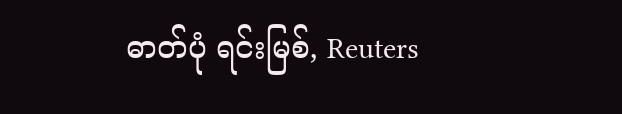ဓာတ်ပုံ ရင်းမြစ်, Reuters